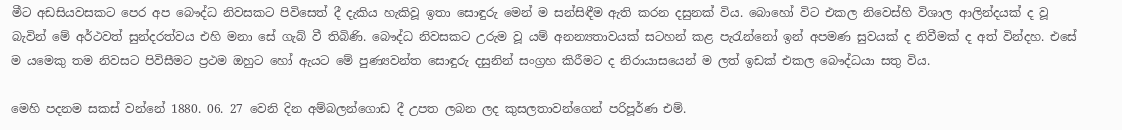මීට අඩසියවසකට පෙර අප බෞද්ධ නිවසකට පිවිසෙත් දී දැකිය හැකිවූ ඉතා සොඳුරු මෙන් ම සන්සිඳීම ඇති කරන දසුනක් විය. බොහෝ විට එකල නිවෙස්හි විශාල ආලින්දයක් ද වූ බැවින් මේ අර්ථවත් සුන්දරත්වය එහි මනා සේ ගැබ් වී තිබිණි. බෞද්ධ නිවසකට උරුම වූ යම් අනන්‍යතාවයක් සටහන් කළ පැරැන්නෝ ඉන් අපමණ සුවයක් ද නිවීමක් ද අත් වින්දහ. එසේ ම යමෙකු තම නිවසට පිවිසීමට ප්‍රථම ඔහුට හෝ ඇයට මේ පුණ්‍යවන්ත සොඳුරු දසුනින් සංග්‍රහ කිරීමට ද නිරායාසයෙන් ම ලත් ඉඩක් එකල බෞද්ධයා සතු විය.

මෙහි පදනම සකස් වන්නේ 1880. 06. 27 වෙනි දින අම්බලන්ගොඩ දී උපත ලබන ලද කුසලතාවන්ගෙන් පරිපූර්ණ එම්.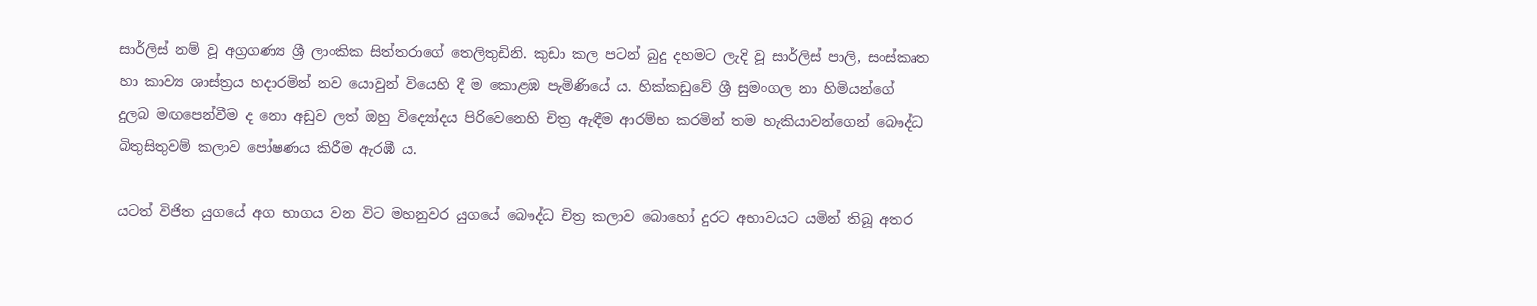සාර්ලිස් නම් වූ අග්‍රගණ්‍ය ශ්‍රී ලාංකික සිත්තරාගේ තෙලිතුඩිනි. කුඩා කල පටන් බුදු දහමට ලැදි වූ සාර්ලිස් පාලි, සංස්කෘත හා කාව්‍ය ශාස්ත්‍රය හදාරමින් නව යොවුන් වියෙහි දී ම කොළඹ පැමිණියේ ය. හික්කඩුවේ ශ්‍රී සුමංගල නා හිමියන්ගේ දුලබ මඟපෙන්වීම ද නො අඩුව ලත් ඔහු විද්‍යෝදය පිරිවෙනෙහි චිත්‍ර ඇඳීම ආරම්භ කරමින් තම හැකියාවන්ගෙන් බෞද්ධ බිතුසිතුවම් කලාව පෝෂණය කිරීම ඇරඹී ය.

යටත් විජිත යුගයේ අග භාගය වන විට මහනුවර යුගයේ බෞද්ධ චිත්‍ර කලාව බොහෝ දුරට අභාවයට යමින් තිබූ අතර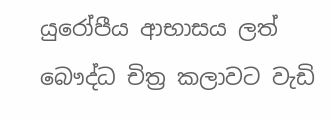යුරෝපීය ආභාසය ලත් බෞද්ධ චිත්‍ර කලාවට වැඩි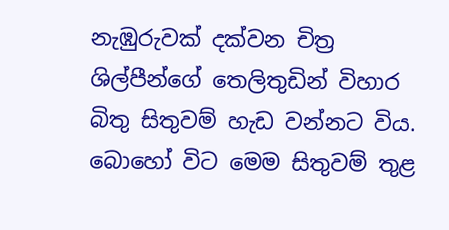නැඹුරුවක් දක්වන චිත්‍ර ශිල්පීන්ගේ තෙලිතුඩින් විහාර බිතු සිතුවම් හැඩ වන්නට විය. බොහෝ විට මෙම සිතුවම් තුළ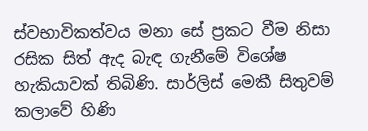ස්වභාවිකත්වය මනා සේ ප්‍රකට වීම නිසා රසික සිත් ඇද බැඳ ගැනීමේ විශේෂ හැකියාවක් තිබිණි. සාර්ලිස් මෙකී සිතුවම් කලාවේ හිණි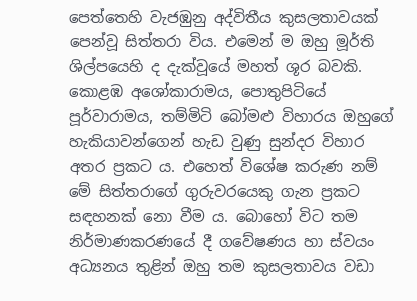පෙත්තෙහි වැජඹුනු අද්විතීය කුසලතාවයක් පෙන්වූ සිත්තරා විය. එමෙන් ම ඔහු මූර්ති ශිල්පයෙහි ද දැක්වූයේ මහත් ශූර බවකි. කොළඹ අශෝකාරාමය, පොතුපිටියේ පූර්වාරාමය, තම්මිටි බෝමළු විහාරය ඔහුගේ හැකියාවන්ගෙන් හැඩ වුණු සුන්දර විහාර අතර ප්‍රකට ය. එහෙත් විශේෂ කරුණ නම් මේ සිත්තරාගේ ගුරුවරයෙකු ගැන ප්‍රකට සඳහනක් නො වීම ය. බොහෝ විට තම නිර්මාණකරණයේ දී ගවේෂණය හා ස්වයං අධ්‍යනය තුළින් ඔහු තම කුසලතාවය වඩා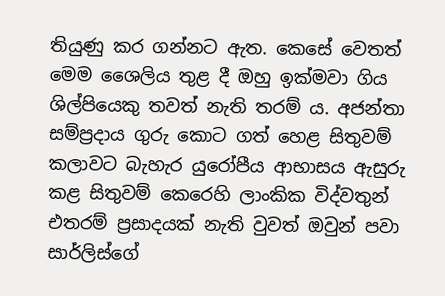තියුණු කර ගන්නට ඇත. කෙසේ වෙතත් මෙම ශෛලිය තුළ දී ඔහු ඉක්මවා ගිය ශිල්පියෙකු තවත් නැති තරම් ය. අජන්තා සම්ප්‍රදාය ගුරු කොට ගත් හෙළ සිතුවම් කලාවට බැහැර යුරෝපීය ආභාසය ඇසුරු කළ සිතුවම් කෙරෙහි ලාංකික විද්වතුන් එතරම් ප්‍රසාදයක් නැති වුවත් ඔවුන් පවා සාර්ලිස්ගේ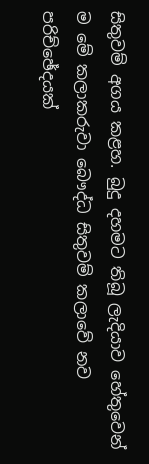සිතුවම් අගය කළහ. බුදු දහමට තිබූ ලැදියාව හේතුවෙන් ම මේ කලාකරුවා බෞද්ධ සිතුවම් කලාවේ නව පරිච්ඡේදයක්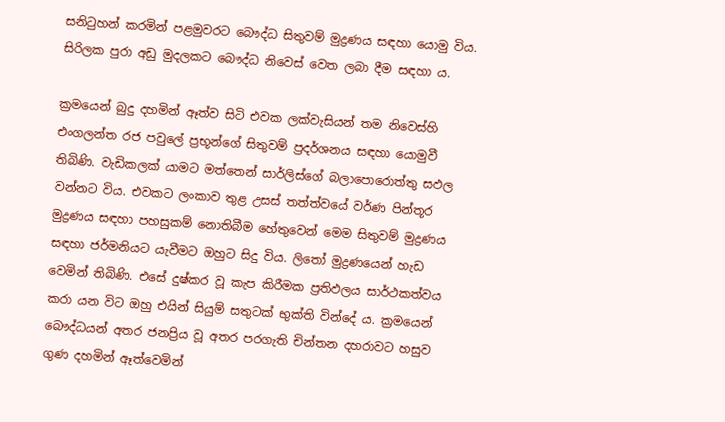සනිටුහන් කරමින් පළමුවරට බෞද්ධ සිතුවම් මුද්‍රණය සඳහා යොමු විය. සිරිලක පුරා අඩු මුදලකට බෞද්ධ නිවෙස් වෙත ලබා දීම සඳහා ය.

ක්‍රමයෙන් බුදු දහමින් ඈත්ව සිටි එවක ලක්වැසියන් තම නිවෙස්හි එංගලන්ත රජ පවුලේ ප්‍රභූන්ගේ සිතුවම් ප්‍රදර්ශනය සඳහා යොමුවී තිබිණි. වැඩිකලක් යාමට මත්තෙන් සාර්ලිස්ගේ බලාපොරොත්තු සඵල වන්නට විය. එවකට ලංකාව තුළ උසස් තත්ත්වයේ වර්ණ පින්තූර මුද්‍රණය සඳහා පහසුකම් නොතිබීම හේතුවෙන් මෙම සිතුවම් මුද්‍රණය සඳහා ජර්මනියට යැවීමට ඔහුට සිදු විය. ලිතෝ මුද්‍රණයෙන් හැඩ වෙමින් තිබිණි. එසේ දුෂ්කර වූ කැප කිරීමක ප්‍රතිඵලය සාර්ථකත්වය කරා යන විට ඔහු එයින් සියුම් සතුටක් භුක්ති වින්දේ ය. ක්‍රමයෙන් බෞද්ධයන් අතර ජනප්‍රිය වූ අතර පරගැති චින්තන දහරාවට හසුව ගුණ දහමින් ඈත්වෙමින්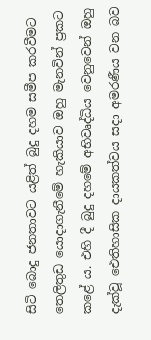සිටි බොදු ජනතාවට යළිත් බුදු දහම සමීප කරවීමට තෙලිතුඩ යොදාගැනීමේ හැකියාව ඔහු මැනවින් ප්‍රකට කළේ ය. එහි දී බුදු දහමේ අභිවෘද්ධිය වෙනුවෙන් ඔහු දැක්වූ ඓතිහාසික දායකත්වය සදා අමරණීය වන බව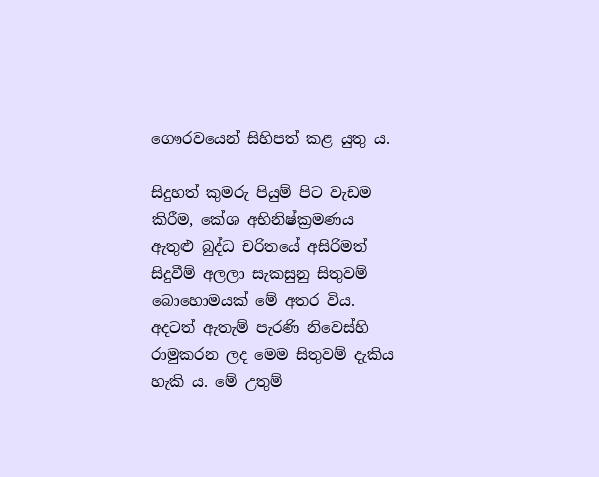ගෞරවයෙන් සිහිපත් කළ යුතු ය.

සිදුහත් කුමරු පියුම් පිට වැඩම කිරීම, කේශ අභිනිෂ්ක්‍රමණය ඇතුළු බුද්ධ චරිතයේ අසිරිමත් සිදුවීම් අලලා සැකසුනු සිතුවම් බොහොමයක් මේ අතර විය. අදටත් ඇතැම් පැරණි නිවෙස්හි රාමුකරන ලද මෙම සිතුවම් දැකිය හැකි ය. මේ උතුම්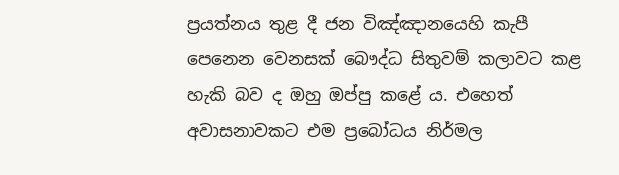ප්‍රයත්නය තුළ දී ජන විඤ්ඤානයෙහි කැපී පෙනෙන වෙනසක් බෞද්ධ සිතුවම් කලාවට කළ හැකි බව ද ඔහු ඔප්පු කළේ ය. එහෙත් අවාසනාවකට එම ප්‍රබෝධය නිර්මල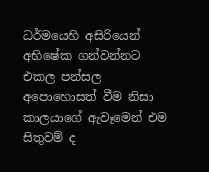ධර්මයෙහි අසිරියෙන් අභිෂේක ගන්වන්නට එකල පන්සල අපොහොසත් වීම නිසා කාලයාගේ ඇවෑමෙන් එම සිතුවම් ද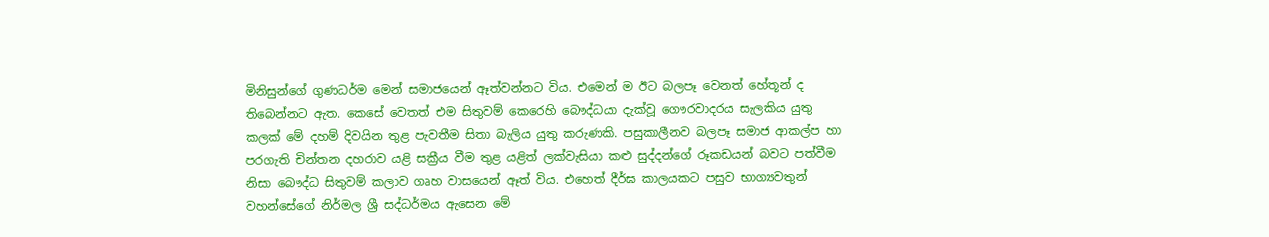මිනිසුන්ගේ ගුණධර්ම මෙන් සමාජයෙන් ඈත්වන්නට විය. එමෙන් ම ඊට බලපෑ වෙනත් හේතූන් ද තිබෙන්නට ඇත. කෙසේ වෙතත් එම සිතුවම් කෙරෙහි බෞද්ධයා දැක්වූ ගෞරවාදරය සැලකිය යුතු කලක් මේ දහම් දිවයින තුළ පැවතීම සිතා බැලිය යුතු කරුණකි. පසුකාලීනව බලපෑ සමාජ ආකල්ප හා පරගැති චින්තන දහරාව යළි සක්‍රීය වීම තුළ යළිත් ලක්වැසියා කළු සුද්දන්ගේ රූකඩයන් බවට පත්වීම නිසා බෞද්ධ සිතුවම් කලාව ගෘහ වාසයෙන් ඈත් විය. එහෙත් දීර්ඝ කාලයකට පසුව භාග්‍යවතුන් වහන්සේගේ නිර්මල ශ්‍රී සද්ධර්මය ඇසෙන මේ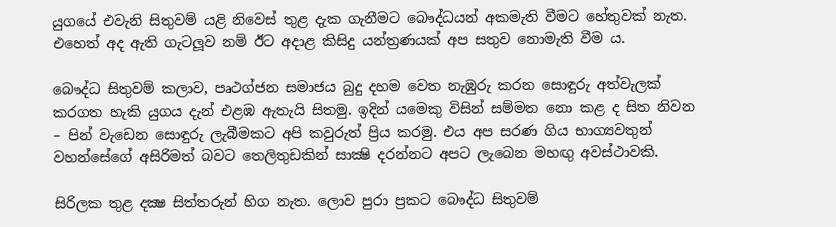යුගයේ එවැනි සිතුවම් යළි නිවෙස් තුළ දැක ගැනීමට බෞද්ධයන් අකමැති වීමට හේතුවක් නැත. එහෙත් අද ඇති ගැටලූව නම් ඊට අදාළ කිසිදු යන්ත්‍රණයක් අප සතුව නොමැති වීම ය.

බෞද්ධ සිතුවම් කලාව, පෘථග්ජන සමාජය බුදු දහම වෙත නැඹුරු කරන සොඳුරු අත්වැලක් කරගත හැකි යුගය දැන් එළඹ ඇතැයි සිතමු. ඉදින් යමෙකු විසින් සම්මත නො කළ ද සිත නිවන – පින් වැඩෙන සොඳුරු ලැබීමකට අපි කවුරුත් ප්‍රිය කරමු. එය අප සරණ ගිය භාග්‍යවතුන් වහන්සේගේ අසිරිමත් බවට තෙලිතුඩකින් සාක්‍ෂි දරන්නට අපට ලැබෙන මහඟු අවස්ථාවකි.

සිරිලක තුළ දක්‍ෂ සිත්තරුන් හිග නැත. ලොව පුරා ප්‍රකට බෞද්ධ සිතුවම්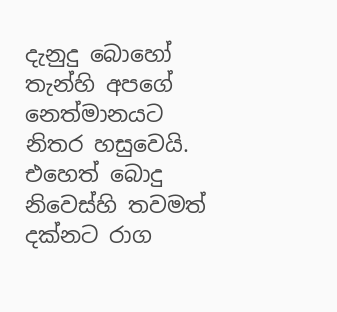දැනුදු බොහෝ තැන්හි අපගේ නෙත්මානයට නිතර හසුවෙයි. එහෙත් බොදු නිවෙස්හි තවමත් දක්නට රාග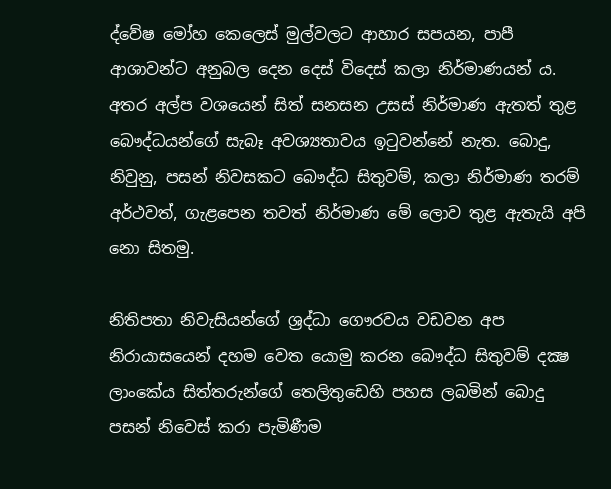ද්වේෂ මෝහ කෙලෙස් මුල්වලට ආහාර සපයන, පාපී ආශාවන්ට අනුබල දෙන දෙස් විදෙස් කලා නිර්මාණයන් ය. අතර අල්ප වශයෙන් සිත් සනසන උසස් නිර්මාණ ඇතත් තුළ බෞද්ධයන්ගේ සැබෑ අවශ්‍යතාවය ඉටුවන්නේ නැත. බොදු, නිවුනු, පසන් නිවසකට බෞද්ධ සිතුවම්, කලා නිර්මාණ තරම් අර්ථවත්, ගැළපෙන තවත් නිර්මාණ මේ ලොව තුළ ඇතැයි අපි නො සිතමු.

නිතිපතා නිවැසියන්ගේ ශ්‍රද්ධා ගෞරවය වඩවන අප නිරායාසයෙන් දහම වෙත යොමු කරන බෞද්ධ සිතුවම් දක්‍ෂ ලාංකේය සිත්තරුන්ගේ තෙලිතුඩෙහි පහස ලබමින් බොදු පසන් නිවෙස් කරා පැමිණීම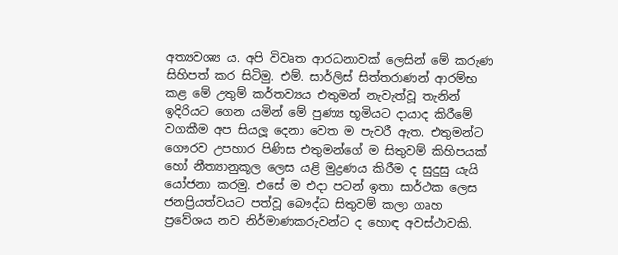අත්‍යවශ්‍ය ය. අපි විවෘත ආරධනාවක් ලෙසින් මේ කරුණ සිහිපත් කර සිටිමු. එම්. සාර්ලිස් සිත්තරාණන් ආරම්භ කළ මේ උතුම් කර්තව්‍යය එතුමන් නැවැත්වූ තැනින් ඉදිරියට ගෙන යමින් මේ පුණ්‍ය භූමියට දායාද කිරීමේ වගකීම අප සියලූ දෙනා වෙත ම පැවරී ඇත. එතුමන්ට ගෞරව උපහාර පිණිස එතුමන්ගේ ම සිතුවම් කිහිපයක් හෝ නීත්‍යානුකූල ලෙස යළි මුද්‍රණය කිරීම ද සුදුසු යැයි යෝජනා කරමු. එසේ ම එදා පටන් ඉතා සාර්ථක ලෙස ජනප්‍රියත්වයට පත්වූ බෞද්ධ සිතුවම් කලා ගෘහ ප්‍රවේශය නව නිර්මාණකරුවන්ට ද හොඳ අවස්ථාවකි.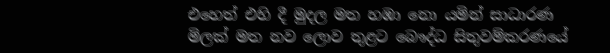එහෙත් එහි දී මුදල මත හඹා නො යමින් සාධාරණ මිලක් මත නව ලොව තුළට බෞද්ධ සිතුවම්කරණයේ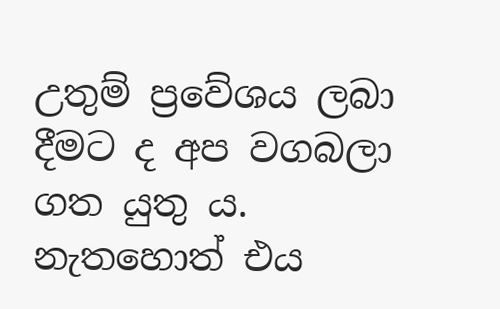උතුම් ප්‍රවේශය ලබා දීමට ද අප වගබලා ගත යුතු ය. නැතහොත් එය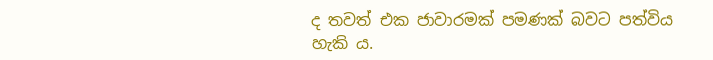ද තවත් එක ජාවාරමක් පමණක් බවට පත්විය හැකි ය.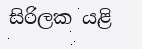සිරිලක යළි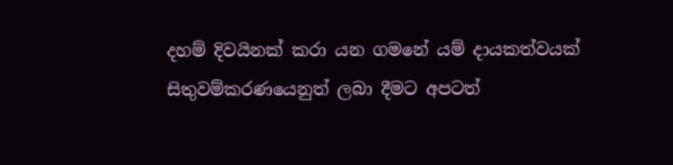දහම් දිවයිනක් කරා යන ගමනේ යම් දායකත්වයක් සිතුවම්කරණයෙනුත් ලබා දීමට අපටත්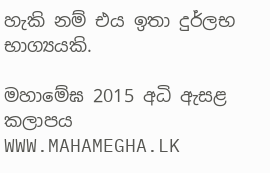හැකි නම් එය ඉතා දුර්ලභ භාග්‍යයකි.

මහාමේඝ 2015 අධි ඇසළ කලාපය
WWW.MAHAMEGHA.LK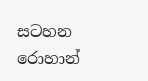සටහන
රොහාන්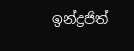ඉන්ද්‍රජිත්